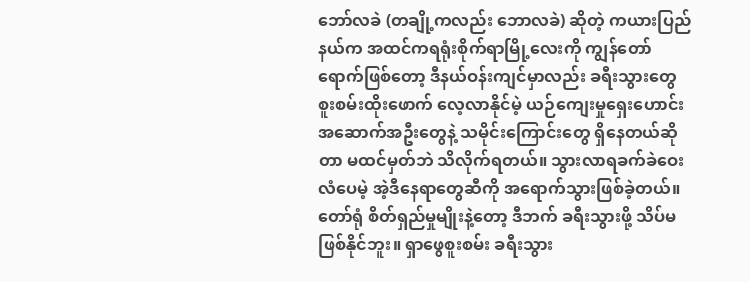ဘော်လခဲ (တချို့ကလည်း ဘောလခဲ) ဆိုတဲ့ ကယားပြည်နယ်က အထင်ကရရုံးစိုက်ရာမြို့လေးကို ကျွန်တော်ရောက်ဖြစ်တော့ ဒီနယ်ဝန်းကျင်မှာလည်း ခရီးသွားတွေ စူးစမ်းထိုးဖောက် လေ့လာနိုင်မဲ့ ယဉ်ကျေးမှုရှေးဟောင်းအဆောက်အဦးတွေနဲ့ သမိုင်းကြောင်းတွေ ရှိနေတယ်ဆိုတာ မထင်မှတ်ဘဲ သိလိုက်ရတယ်။ သွားလာရခက်ခဲဝေးလံပေမဲ့ အဲ့ဒီနေရာတွေဆီကို အရောက်သွားဖြစ်ခဲ့တယ်။ တော်ရုံ စိတ်ရှည်မှုမျိုးနဲ့တော့ ဒီဘက် ခရီးသွားဖို့ သိပ်မဖြစ်နိုင်ဘူး။ ရှာဖွေစူးစမ်း ခရီးသွား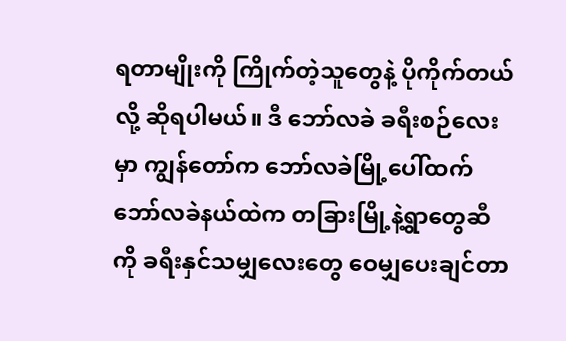ရတာမျိုးကို ကြိုက်တဲ့သူတွေနဲ့ ပိုကိုက်တယ်လို့ ဆိုရပါမယ်။ ဒီ ဘော်လခဲ ခရီးစဉ်လေးမှာ ကျွန်တော်က ဘော်လခဲမြို့ပေါ်ထက် ဘော်လခဲနယ်ထဲက တခြားမြို့နဲ့ရွာတွေဆီကို ခရီးနှင်သမျှလေးတွေ ဝေမျှပေးချင်တာ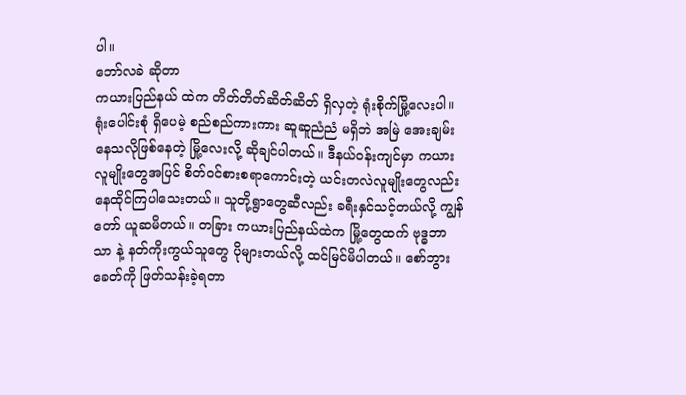ပါ။
ဘော်လခဲ ဆိုတာ
ကယားပြည်နယ် ထဲက တိတ်တိတ်ဆိတ်ဆိတ် ရှိလှတဲ့ ရုံးစိုက်မြို့လေးပါ။ ရုံးပေါင်းစုံ ရှိပေမဲ့ စည်စည်ကားကား ဆူဆူညံညံ မရှိဘဲ အမြဲ အေးချမ်းနေသလိုဖြစ်နေတဲ့ မြို့လေးလို့ ဆိုချင်ပါတယ်။ ဒီနယ်ဝန်းကျင်မှာ ကယားလူမျိုးတွေအပြင် စိတ်ဝင်စားစရာကောင်းတဲ့ ယင်းတလဲလူမျိုးတွေလည်း နေထိုင်ကြပါသေးတယ်။ သူတို့ရွာတွေဆီလည်း ခရီးနှင်သင့်တယ်လို့ ကျွန်တော် ယူဆမိတယ်။ တခြား ကယားပြည်နယ်ထဲက မြို့တွေထက် ဗုဒ္ဓဘာသာ နဲ့ နတ်ကိုးကွယ်သူတွေ ပိုများတယ်လို့ ထင်မြင်မိပါတယ်။ စော်ဘွားခေတ်ကို ဖြတ်သန်းခဲ့ရတာ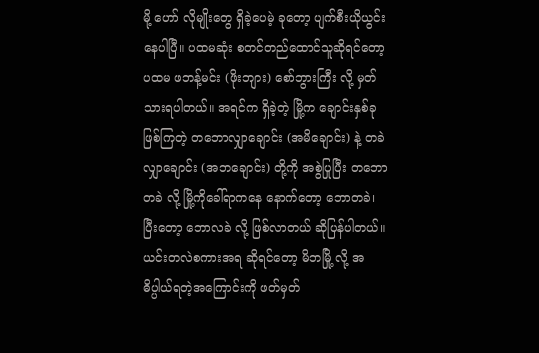မို့ ဟော် လိုမျိုးတွေ ရှိခဲ့ပေမဲ့ ခုတော့ ပျက်စီးယိုယွင်းနေပါပြီ။ ပထမဆုံး စတင်တည်ထောင်သူဆိုရင်တော့ ပထမ ဖဘန့်မင်း (ဖိုးဘျား) စော်ဘွားကြီး လို့ မှတ်သားရပါတယ်။ အရင်က ရှိခဲ့တဲ့ မြို့က ချောင်းနှစ်ခု ဖြစ်ကြတဲ့ တဘောလျှာချောင်း (အမိချောင်း) နဲ့ တခဲလျှာချောင်း (အဘချောင်း) တို့ကို အစွဲပြုပြီး တဘောတခဲ လို့ မြို့ကိုခေါ်ရာကနေ နောက်တော့ ဘောတခဲ၊ ပြီးတော့ ဘောလခဲ လို့ ဖြစ်လာတယ် ဆိုပြန်ပါတယ်။ ယင်းတလဲစကားအရ ဆိုရင်တော့ မိဘမြို့ လို့ အဓိပ္ပါယ်ရတဲ့အကြောင်းကို ဖတ်မှတ်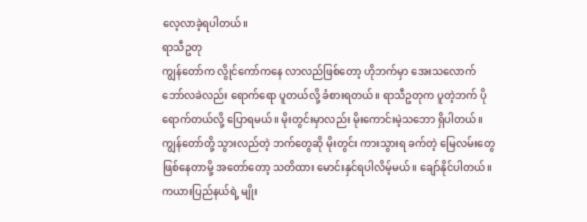လေ့လာခဲ့ရပါတယ်။
ရာသီဥတု
ကျွန်တော်က လွိုင်ကော်ကနေ လာလည်ဖြစ်တော့ ဟိုဘက်မှာ အေးသလောက် ဘော်လခဲလည်း ရောက်ရော ပူတယ်လို့ ခံစားရတယ်။ ရာသီဥတုက ပူတဲ့ဘက် ပိုရောက်တယ်လို့ ပြောရမယ်။ မိုးတွင်းမှာလည်း မိုးကောင်းမဲ့သဘော ရှိပါတယ်။ ကျွန်တော်တို့ သွားလည်တဲ့ ဘက်တွေဆို မိုးတွင်း ကားသွားရ ခက်တဲ့ မြေလမ်းတွေ ဖြစ်နေတာမို့ အတော်တော့ သတိထား မောင်းနှင်ရပါလိမ့်မယ်။ ချော်နိုင်ပါတယ်။
ကယားပြည်နယ်ရဲ့ မျိုး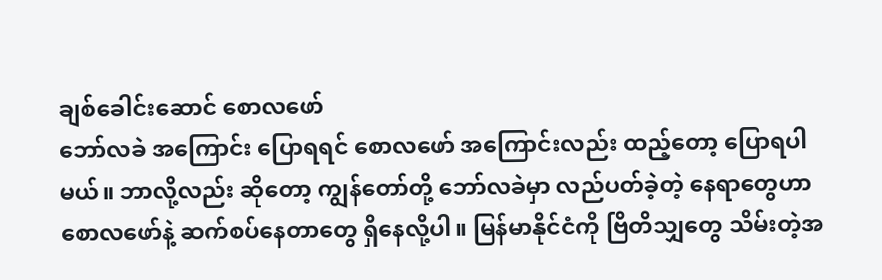ချစ်ခေါင်းဆောင် စောလဖော်
ဘော်လခဲ အကြောင်း ပြောရရင် စောလဖော် အကြောင်းလည်း ထည့်တော့ ပြောရပါမယ်။ ဘာလို့လည်း ဆိုတော့ ကျွန်တော်တို့ ဘော်လခဲမှာ လည်ပတ်ခဲ့တဲ့ နေရာတွေဟာ စောလဖော်နဲ့ ဆက်စပ်နေတာတွေ ရှိနေလို့ပါ။ မြန်မာနိုင်ငံကို ဗြိတိသျှတွေ သိမ်းတဲ့အ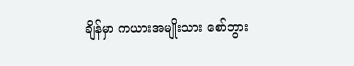ချိန်မှာ ကယားအမျိုးသား စော်ဘွား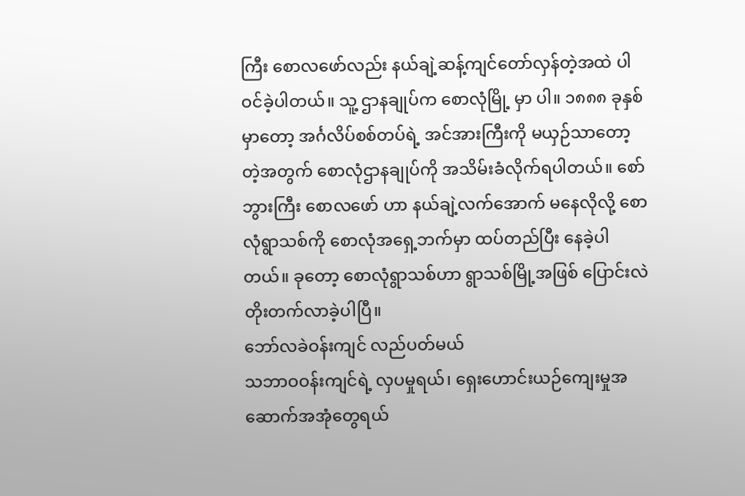ကြီး စောလဖော်လည်း နယ်ချဲ့ဆန့်ကျင်တော်လှန်တဲ့အထဲ ပါဝင်ခဲ့ပါတယ်။ သူ့ ဌာနချုပ်က စောလုံမြို့ မှာ ပါ။ ၁၈၈၈ ခုနှစ်မှာတော့ အင်္ဂလိပ်စစ်တပ်ရဲ့ အင်အားကြီးကို မယှဉ်သာတော့တဲ့အတွက် စောလုံဌာနချုပ်ကို အသိမ်းခံလိုက်ရပါတယ်။ စော်ဘွားကြီး စောလဖော် ဟာ နယ်ချဲ့လက်အောက် မနေလိုလို့ စောလုံရွာသစ်ကို စောလုံအရှေ့ဘက်မှာ ထပ်တည်ပြီး နေခဲ့ပါတယ်။ ခုတော့ စောလုံရွာသစ်ဟာ ရွာသစ်မြို့အဖြစ် ပြောင်းလဲတိုးတက်လာခဲ့ပါပြီ။
ဘော်လခဲဝန်းကျင် လည်ပတ်မယ်
သဘာဝဝန်းကျင်ရဲ့ လှပမှုရယ်၊ ရှေးဟောင်းယဉ်ကျေးမှုအဆောက်အအုံတွေရယ်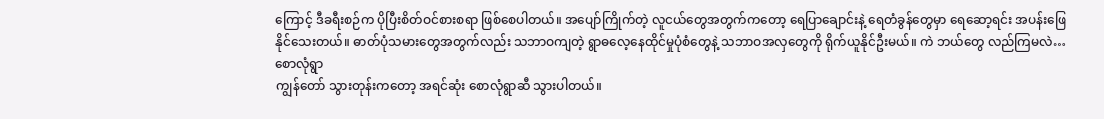ကြောင့် ဒီခရီးစဉ်က ပိုပြီးစိတ်ဝင်စားစရာ ဖြစ်စေပါတယ်။ အပျော်ကြိုက်တဲ့ လူငယ်တွေအတွက်ကတော့ ရေပြာချောင်းနဲ့ ရေတံခွန်တွေမှာ ရေဆော့ရင်း အပန်းဖြေနိုင်သေးတယ်။ ဓာတ်ပုံသမားတွေအတွက်လည်း သဘာဝကျတဲ့ ရွာဓလေ့နေထိုင်မှုပုံစံတွေနဲ့ သဘာဝအလှတွေကို ရိုက်ယူနိုင်ဦးမယ်။ ကဲ ဘယ်တွေ လည်ကြမလဲ…
စောလုံရွာ
ကျွန်တော် သွားတုန်းကတော့ အရင်ဆုံး စောလုံရွာဆီ သွားပါတယ်။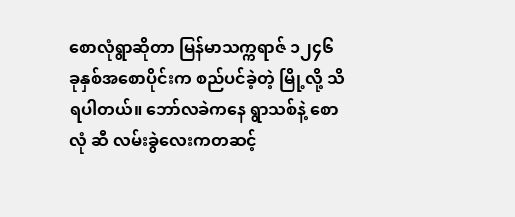စောလုံရွာဆိုတာ မြန်မာသက္ကရာဇ် ၁၂၄၆ ခုနှစ်အစောပိုင်းက စည်ပင်ခဲ့တဲ့ မြို့လို့ သိရပါတယ်။ ဘော်လခဲကနေ ရွာသစ်နဲ့ စောလုံ ဆီ လမ်းခွဲလေးကတဆင့်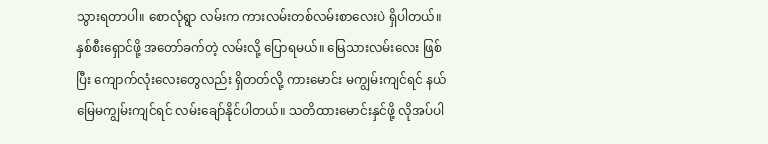သွားရတာပါ။ စောလုံရွာ လမ်းက ကားလမ်းတစ်လမ်းစာလေးပဲ ရှိပါတယ်။ နှစ်စီးရှောင်ဖို့ အတော်ခက်တဲ့ လမ်းလို့ ပြောရမယ်။ မြေသားလမ်းလေး ဖြစ်ပြီး ကျောက်လုံးလေးတွေလည်း ရှိတတ်လို့ ကားမောင်း မကျွမ်းကျင်ရင် နယ်မြေမကျွမ်းကျင်ရင် လမ်းချော်နိုင်ပါတယ်။ သတိထားမောင်းနှင်ဖို့ လိုအပ်ပါ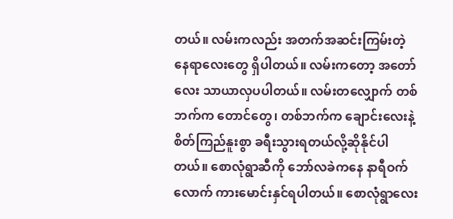တယ်။ လမ်းကလည်း အတက်အဆင်းကြမ်းတဲ့ နေရာလေးတွေ ရှိပါတယ်။ လမ်းကတော့ အတော်လေး သာယာလှပပါတယ်။ လမ်းတလျှောက် တစ်ဘက်က တောင်တွေ၊ တစ်ဘက်က ချောင်းလေးနဲ့ စိတ်ကြည်နူးစွာ ခရီးသွားရတယ်လို့ဆိုနိုင်ပါတယ်။ စောလုံရွာဆီကို ဘော်လခဲကနေ နာရီဝက်လောက် ကားမောင်းနှင်ရပါတယ်။ စောလုံရွာလေး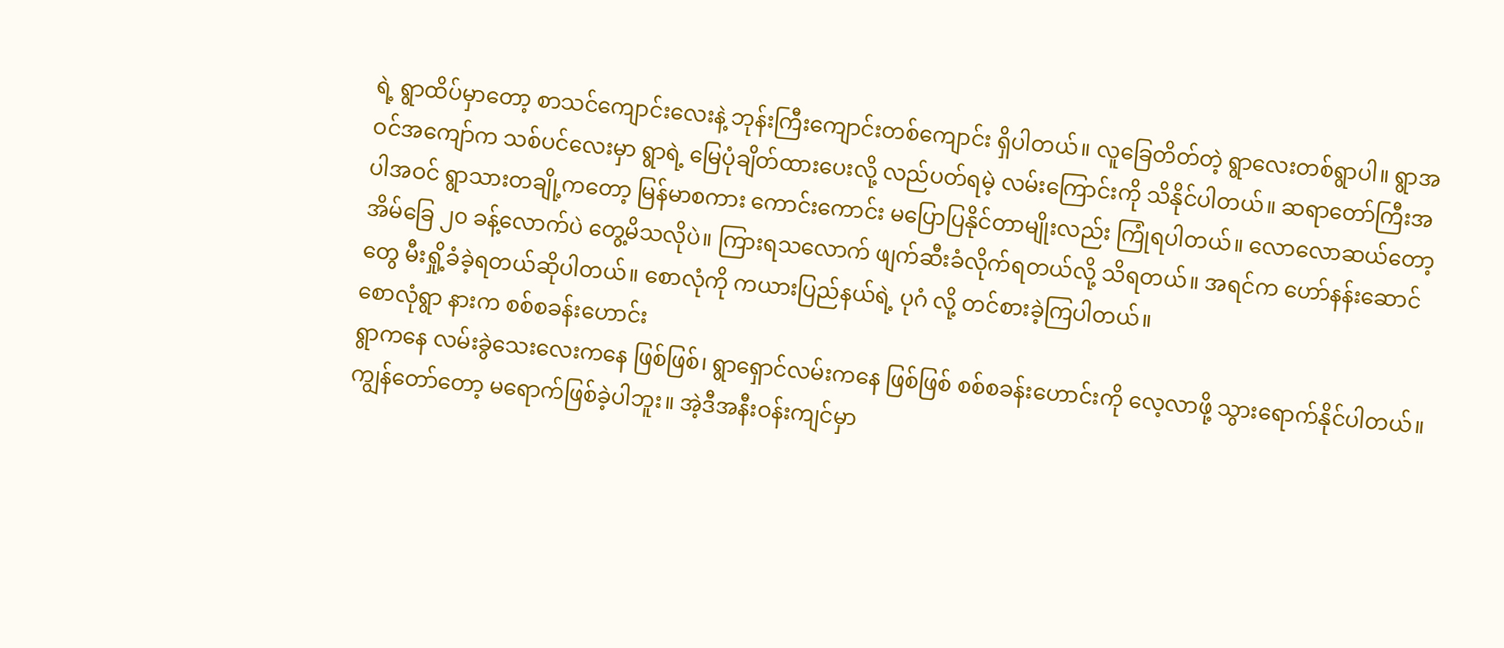ရဲ့ ရွာထိပ်မှာတော့ စာသင်ကျောင်းလေးနဲ့ ဘုန်းကြီးကျောင်းတစ်ကျောင်း ရှိပါတယ်။ လူခြေတိတ်တဲ့ ရွာလေးတစ်ရွာပါ။ ရွာအဝင်အကျော်က သစ်ပင်လေးမှာ ရွာရဲ့ မြေပုံချိတ်ထားပေးလို့ လည်ပတ်ရမဲ့ လမ်းကြောင်းကို သိနိုင်ပါတယ်။ ဆရာတော်ကြီးအပါအဝင် ရွာသားတချို့ကတော့ မြန်မာစကား ကောင်းကောင်း မပြောပြနိုင်တာမျိုးလည်း ကြုံရပါတယ်။ လောလောဆယ်တော့ အိမ်ခြေ ၂၀ ခန့်လောက်ပဲ တွေ့မိသလိုပဲ။ ကြားရသလောက် ဖျက်ဆီးခံလိုက်ရတယ်လို့ သိရတယ်။ အရင်က ဟော်နန်းဆောင်တွေ မီးရှို့ခံခဲ့ရတယ်ဆိုပါတယ်။ စောလုံကို ကယားပြည်နယ်ရဲ့ ပုဂံ လို့ တင်စားခဲ့ကြပါတယ်။
စောလုံရွာ နားက စစ်စခန်းဟောင်း
ရွာကနေ လမ်းခွဲသေးလေးကနေ ဖြစ်ဖြစ်၊ ရွာရှောင်လမ်းကနေ ဖြစ်ဖြစ် စစ်စခန်းဟောင်းကို လေ့လာဖို့ သွားရောက်နိုင်ပါတယ်။ ကျွန်တော်တော့ မရောက်ဖြစ်ခဲ့ပါဘူး။ အဲ့ဒီအနီးဝန်းကျင်မှာ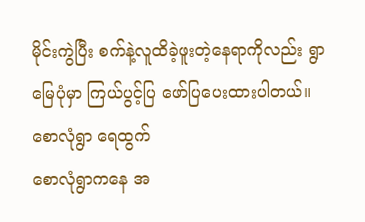မိုင်းကွဲပြီး စက်နဲ့လူထိခဲ့ဖူးတဲ့နေရာကိုလည်း ရွာမြေပုံမှာ ကြယ်ပွင့်ပြ ဖော်ပြပေးထားပါတယ်။
စောလုံရွာ ရေထွက်
စောလုံရွာကနေ အ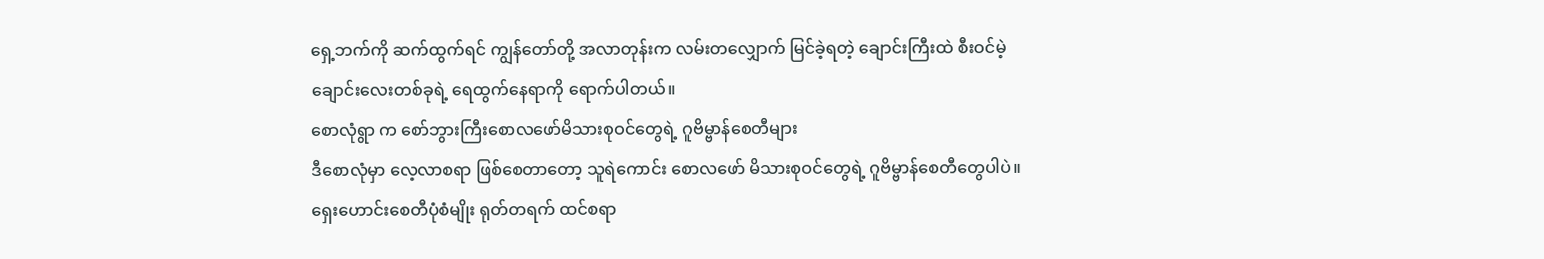ရှေ့ဘက်ကို ဆက်ထွက်ရင် ကျွန်တော်တို့ အလာတုန်းက လမ်းတလျှောက် မြင်ခဲ့ရတဲ့ ချောင်းကြီးထဲ စီးဝင်မဲ့ ချောင်းလေးတစ်ခုရဲ့ ရေထွက်နေရာကို ရောက်ပါတယ်။
စောလုံရွာ က စော်ဘွားကြီးစောလဖော်မိသားစုဝင်တွေရဲ့ ဂူဗိမ္ဗာန်စေတီများ
ဒီစောလုံမှာ လေ့လာစရာ ဖြစ်စေတာတော့ သူရဲကောင်း စောလဖော် မိသားစုဝင်တွေရဲ့ ဂူဗိမ္ဗာန်စေတီတွေပါပဲ။ ရှေးဟောင်းစေတီပုံစံမျိုး ရုတ်တရက် ထင်စရာ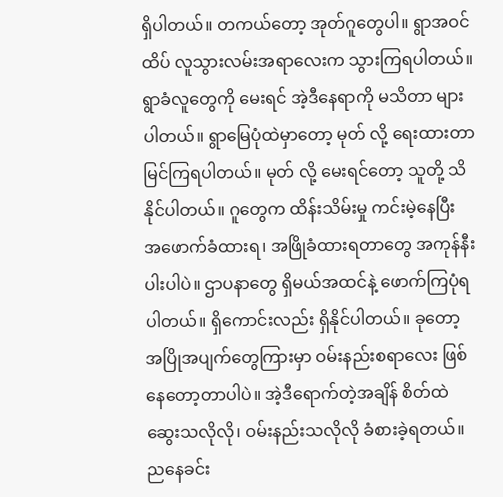ရှိပါတယ်။ တကယ်တော့ အုတ်ဂူတွေပါ။ ရွာအဝင်ထိပ် လူသွားလမ်းအရာလေးက သွားကြရပါတယ်။ ရွာခံလူတွေကို မေးရင် အဲ့ဒီနေရာကို မသိတာ များပါတယ်။ ရွာမြေပုံထဲမှာတော့ မုတ် လို့ ရေးထားတာ မြင်ကြရပါတယ်။ မုတ် လို့ မေးရင်တော့ သူတို့ သိနိုင်ပါတယ်။ ဂူတွေက ထိန်းသိမ်းမှု ကင်းမဲ့နေပြီး အဖောက်ခံထားရ၊ အဖြိုခံထားရတာတွေ အကုန်နီးပါးပါပဲ။ ဌာပနာတွေ ရှိမယ်အထင်နဲ့ ဖောက်ကြပုံရပါတယ်။ ရှိကောင်းလည်း ရှိနိုင်ပါတယ်။ ခုတော့ အပြိုအပျက်တွေကြားမှာ ဝမ်းနည်းစရာလေး ဖြစ်နေတော့တာပါပဲ။ အဲ့ဒီရောက်တဲ့အချိန် စိတ်ထဲ ဆွေးသလိုလို၊ ဝမ်းနည်းသလိုလို ခံစားခဲ့ရတယ်။ ညနေခင်း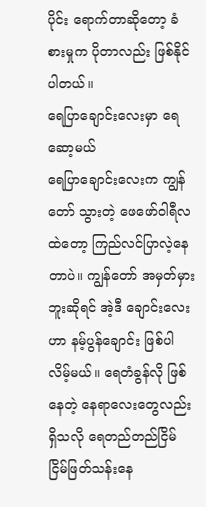ပိုင်း ရောက်တာဆိုတော့ ခံစားမှုက ပိုတာလည်း ဖြစ်နိုင်ပါတယ်။
ရေပြာချောင်းလေးမှာ ရေဆော့မယ်
ရေပြာချောင်းလေးက ကျွန်တော် သွားတဲ့ ဖေဖော်ဝါရီလထဲတော့ ကြည်လင်ပြာလဲ့နေတာပဲ။ ကျွန်တော် အမှတ်မှားဘူးဆိုရင် အဲ့ဒီ ချောင်းလေးဟာ နမ့်ပွန်ချောင်း ဖြစ်ပါလိမ့်မယ်။ ရေတံခွန်လို ဖြစ်နေတဲ့ နေရာလေးတွေလည်း ရှိသလို ရေတည်တည်ငြိမ်ငြိမ်ဖြတ်သန်းနေ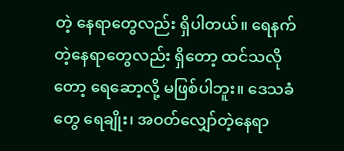တဲ့ နေရာတွေလည်း ရှိပါတယ်။ ရေနက်တဲ့နေရာတွေလည်း ရှိတော့ ထင်သလိုတော့ ရေဆော့လို့ မဖြစ်ပါဘူး။ ဒေသခံတွေ ရေချိုး၊ အဝတ်လျှော်တဲ့နေရာ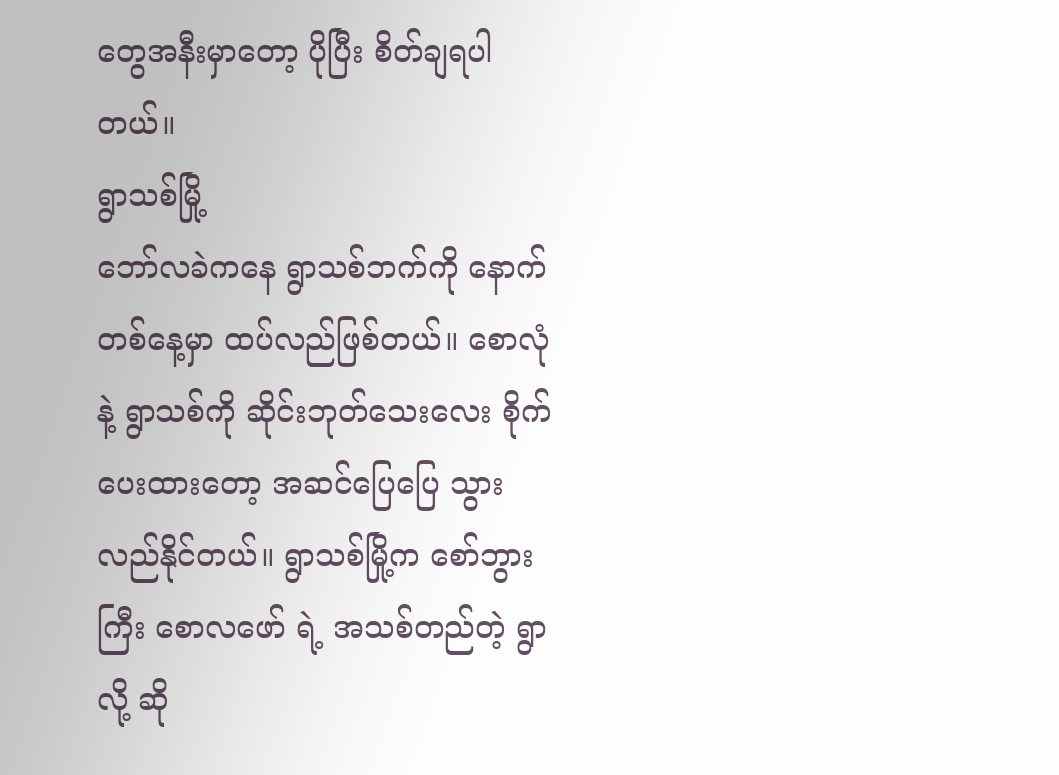တွေအနီးမှာတော့ ပိုပြီး စိတ်ချရပါတယ်။
ရွာသစ်မြို့
ဘော်လခဲကနေ ရွာသစ်ဘက်ကို နောက်တစ်နေ့မှာ ထပ်လည်ဖြစ်တယ်။ စောလုံ နဲ့ ရွာသစ်ကို ဆိုင်းဘုတ်သေးလေး စိုက်ပေးထားတော့ အဆင်ပြေပြေ သွားလည်နိုင်တယ်။ ရွာသစ်မြို့က စော်ဘွားကြီး စောလဖော် ရဲ့ အသစ်တည်တဲ့ ရွာ လို့ ဆို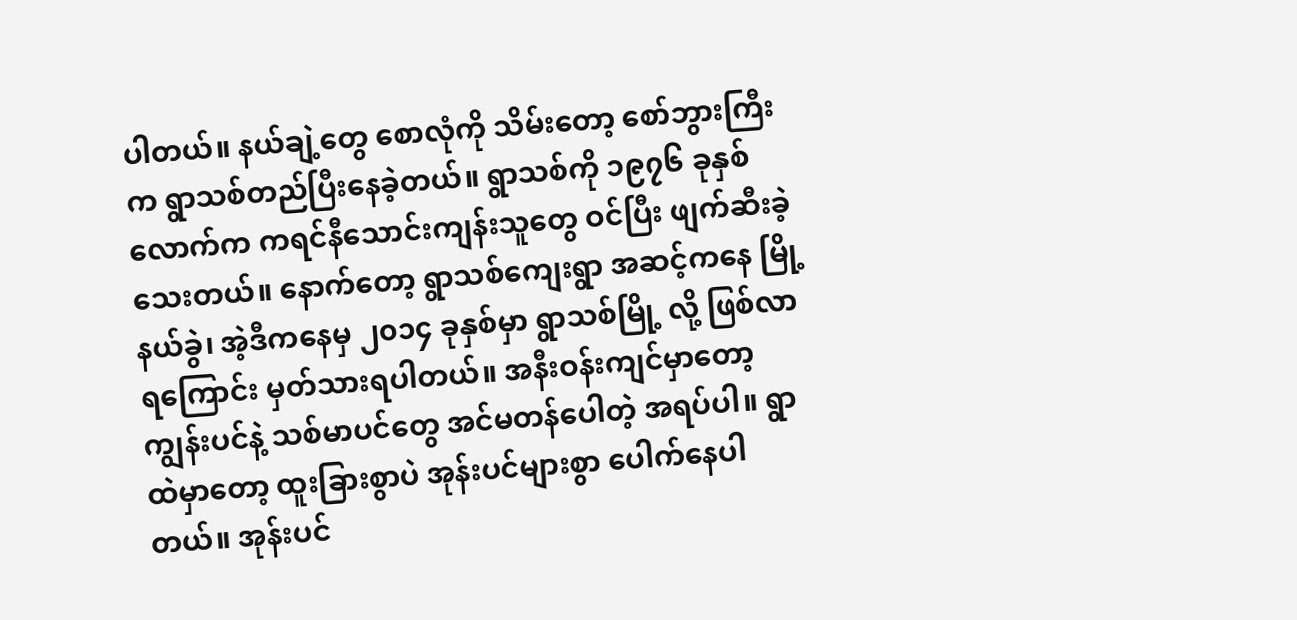ပါတယ်။ နယ်ချဲ့တွေ စောလုံကို သိမ်းတော့ စော်ဘွားကြီးက ရွာသစ်တည်ပြီးနေခဲ့တယ်။ ရွာသစ်ကို ၁၉၇၆ ခုနှစ်လောက်က ကရင်နီသောင်းကျန်းသူတွေ ဝင်ပြီး ဖျက်ဆီးခဲ့သေးတယ်။ နောက်တော့ ရွာသစ်ကျေးရွာ အဆင့်ကနေ မြို့နယ်ခွဲ၊ အဲ့ဒီကနေမှ ၂၀၁၄ ခုနှစ်မှာ ရွာသစ်မြို့ လို့ ဖြစ်လာရကြောင်း မှတ်သားရပါတယ်။ အနီးဝန်းကျင်မှာတော့ ကျွန်းပင်နဲ့ သစ်မာပင်တွေ အင်မတန်ပေါတဲ့ အရပ်ပါ။ ရွာထဲမှာတော့ ထူးခြားစွာပဲ အုန်းပင်များစွာ ပေါက်နေပါတယ်။ အုန်းပင်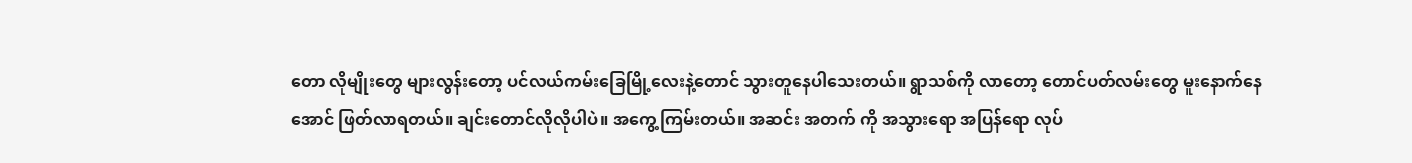တော လိုမျိုးတွေ များလွန်းတော့ ပင်လယ်ကမ်းခြေမြို့လေးနဲ့တောင် သွားတူနေပါသေးတယ်။ ရွာသစ်ကို လာတော့ တောင်ပတ်လမ်းတွေ မူးနောက်နေအောင် ဖြတ်လာရတယ်။ ချင်းတောင်လိုလိုပါပဲ။ အကွေ့ကြမ်းတယ်။ အဆင်း အတက် ကို အသွားရော အပြန်ရော လုပ်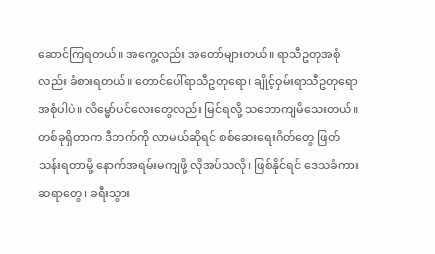ဆောင်ကြရတယ်။ အကွေ့လည်း အတော်များတယ်။ ရာသီဥတုအစုံလည်း ခံစားရတယ်။ တောင်ပေါ်ရာသီဥတုရော၊ ချိုင့်ဝှမ်းရာသီဥတုရော အစုံပါပဲ။ လိမ္မော်ပင်လေးတွေလည်း မြင်ရလို့ သဘောကျမိသေးတယ်။ တစ်ခုရှိတာက ဒီဘက်ကို လာမယ်ဆိုရင် စစ်ဆေးရေးဂိတ်တွေ ဖြတ်သန်းရတာမို့ နောက်အရမ်းမကျဖို့ လိုအပ်သလို၊ ဖြစ်နိုင်ရင် ဒေသခံကားဆရာတွေ၊ ခရီးသွား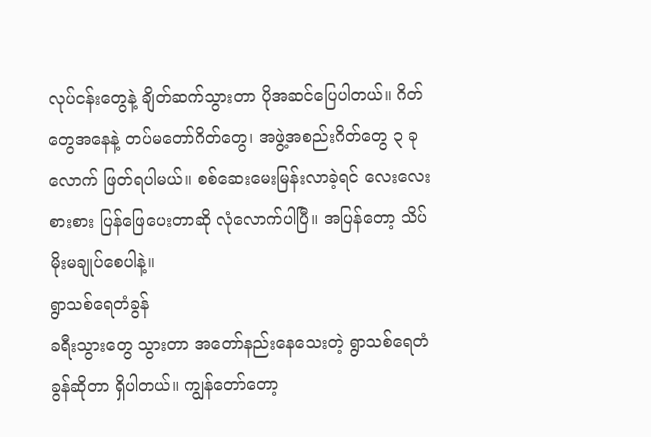လုပ်ငန်းတွေနဲ့ ချိတ်ဆက်သွားတာ ပိုအဆင်ပြေပါတယ်။ ဂိတ်တွေအနေနဲ့ တပ်မတော်ဂိတ်တွေ၊ အဖွဲ့အစည်းဂိတ်တွေ ၃ ခုလောက် ဖြတ်ရပါမယ်။ စစ်ဆေးမေးမြန်းလာခဲ့ရင် လေးလေးစားစား ပြန်ဖြေပေးတာဆို လုံလောက်ပါပြီ။ အပြန်တော့ သိပ်မိုးမချုပ်စေပါနဲ့။
ရွာသစ်ရေတံခွန်
ခရီးသွားတွေ သွားတာ အတော်နည်းနေသေးတဲ့ ရွာသစ်ရေတံခွန်ဆိုတာ ရှိပါတယ်။ ကျွန်တော်တော့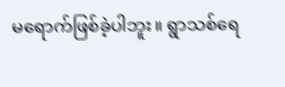မရောက်ဖြစ်ခဲ့ပါဘူး။ ရွာသစ်ရေ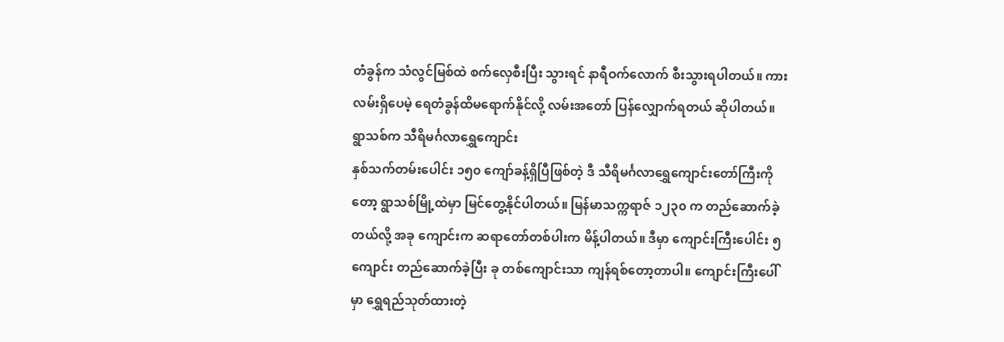တံခွန်က သံလွင်မြစ်ထဲ စက်လှေစီးပြီး သွားရင် နာရီဝက်လောက် စီးသွားရပါတယ်။ ကားလမ်းရှိပေမဲ့ ရေတံခွန်ထိမရောက်နိုင်လို့ လမ်းအတော် ပြန်လျှောက်ရတယ် ဆိုပါတယ်။
ရွာသစ်က သီရိမင်္ဂလာရွှေကျောင်း
နှစ်သက်တမ်းပေါင်း ၁၅၀ ကျော်ခန့်ရှိပြီဖြစ်တဲ့ ဒီ သီရိမင်္ဂလာရွှေကျောင်းတော်ကြီးကိုတော့ ရွာသစ်မြို့ထဲမှာ မြင်တွေ့နိုင်ပါတယ်။ မြန်မာသက္ကရာဇ် ၁၂၃၀ က တည်ဆောက်ခဲ့တယ်လို့ အခု ကျောင်းက ဆရာတော်တစ်ပါးက မိန့်ပါတယ်။ ဒီမှာ ကျောင်းကြီးပေါင်း ၅ ကျောင်း တည်ဆောက်ခဲ့ပြီး ခု တစ်ကျောင်းသာ ကျန်ရစ်တော့တာပါ။ ကျောင်းကြီးပေါ်မှာ ရွှေရည်သုတ်ထားတဲ့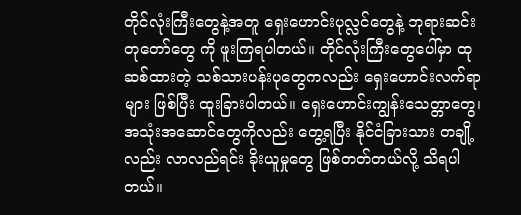တိုင်လုံးကြီးတွေနဲ့အတူ ရှေးဟောင်းပုလ္လင်တွေနဲ့ ဘုရားဆင်းတုတော်တွေ ကို ဖူးကြရပါတယ်။ တိုင်လုံးကြီးတွေပေါ်မှာ ထုဆစ်ထားတဲ့ သစ်သားပန်းပုတွေကလည်း ရှေးဟောင်းလက်ရာများ ဖြစ်ပြီး ထူးခြားပါတယ်။ ရှေးဟောင်းကျွန်းသေတ္တာတွေ၊ အသုံးအဆောင်တွေကိုလည်း တွေ့ရပြီး နိုင်ငံခြားသား တချို့လည်း လာလည်ရင်း ခိုးယူမှုတွေ ဖြစ်တတ်တယ်လို့ သိရပါတယ်။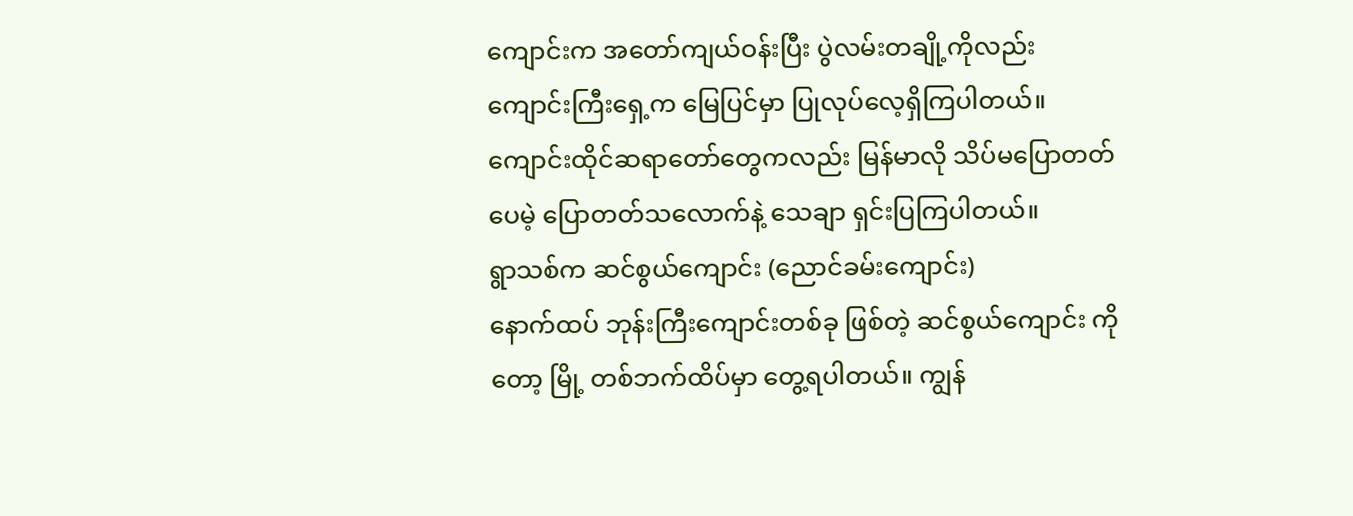ကျောင်းက အတော်ကျယ်ဝန်းပြီး ပွဲလမ်းတချို့ကိုလည်း ကျောင်းကြီးရှေ့က မြေပြင်မှာ ပြုလုပ်လေ့ရှိကြပါတယ်။ ကျောင်းထိုင်ဆရာတော်တွေကလည်း မြန်မာလို သိပ်မပြောတတ်ပေမဲ့ ပြောတတ်သလောက်နဲ့ သေချာ ရှင်းပြကြပါတယ်။
ရွာသစ်က ဆင်စွယ်ကျောင်း (ညောင်ခမ်းကျောင်း)
နောက်ထပ် ဘုန်းကြီးကျောင်းတစ်ခု ဖြစ်တဲ့ ဆင်စွယ်ကျောင်း ကိုတော့ မြို့ တစ်ဘက်ထိပ်မှာ တွေ့ရပါတယ်။ ကျွန်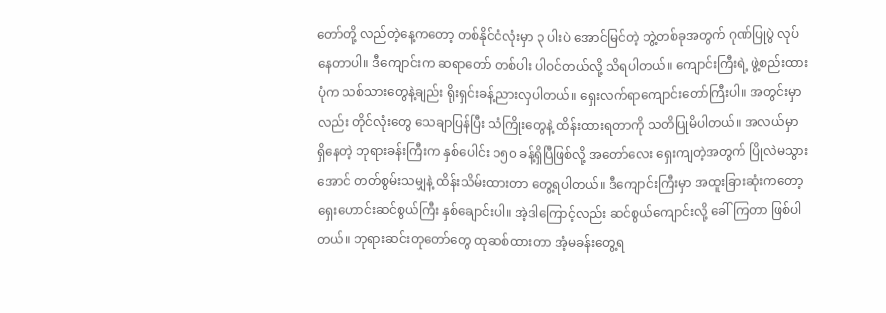တော်တို့ လည်တဲ့နေ့ကတော့ တစ်နိုင်ငံလုံးမှာ ၃ ပါးပဲ အောင်မြင်တဲ့ ဘွဲ့တစ်ခုအတွက် ဂုဏ်ပြုပွဲ လုပ်နေတာပါ။ ဒီကျောင်းက ဆရာတော် တစ်ပါး ပါဝင်တယ်လို့ သိရပါတယ်။ ကျောင်းကြီးရဲ့ ဖွဲ့စည်းထားပုံက သစ်သားတွေနဲ့ချည်း ရိုးရှင်းခန့်ညားလှပါတယ်။ ရှေးလက်ရာကျောင်းတော်ကြီးပါ။ အတွင်းမှာလည်း တိုင်လုံးတွေ သေချာပြန်ပြီး သံကြိုးတွေနဲ့ ထိန်းထားရတာကို သတိပြုမိပါတယ်။ အလယ်မှာ ရှိနေတဲ့ ဘုရားခန်းကြီးက နှစ်ပေါင်း ၁၅၀ ခန့်ရှိပြီဖြစ်လို့ အတော်လေး ရှေးကျတဲ့အတွက် ပြိုလဲမသွားအောင် တတ်စွမ်းသမျှနဲ့ ထိန်းသိမ်းထားတာ တွေ့ရပါတယ်။ ဒီကျောင်းကြီးမှာ အထူးခြားဆုံးကတော့ ရှေးဟောင်းဆင်စွယ်ကြီး နှစ်ချောင်းပါ။ အဲ့ဒါကြောင့်လည်း ဆင်စွယ်ကျောင်းလို့ ခေါ်ကြတာ ဖြစ်ပါတယ်။ ဘုရားဆင်းတုတော်တွေ ထုဆစ်ထားတာ အံ့မခန်းတွေ့ရ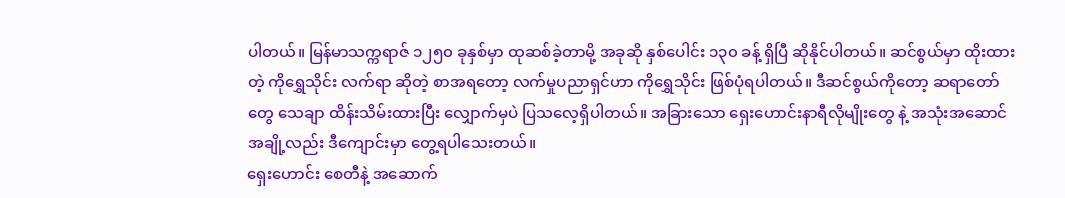ပါတယ်။ မြန်မာသက္ကရာဇ် ၁၂၅၀ ခုနှစ်မှာ ထုဆစ်ခဲ့တာမို့ အခုဆို နှစ်ပေါင်း ၁၃၀ ခန့် ရှိပြီ ဆိုနိုင်ပါတယ်။ ဆင်စွယ်မှာ ထိုးထားတဲ့ ကိုရွှေသိုင်း လက်ရာ ဆိုတဲ့ စာအရတော့ လက်မှုပညာရှင်ဟာ ကိုရွှေသိုင်း ဖြစ်ပုံရပါတယ်။ ဒီဆင်စွယ်ကိုတော့ ဆရာတော်တွေ သေချာ ထိန်းသိမ်းထားပြီး လျှောက်မှပဲ ပြသလေ့ရှိပါတယ်။ အခြားသော ရှေးဟောင်းနာရီလိုမျိုးတွေ နဲ့ အသုံးအဆောင်အချို့လည်း ဒီကျောင်းမှာ တွေ့ရပါသေးတယ်။
ရှေးဟောင်း စေတီနဲ့ အဆောက်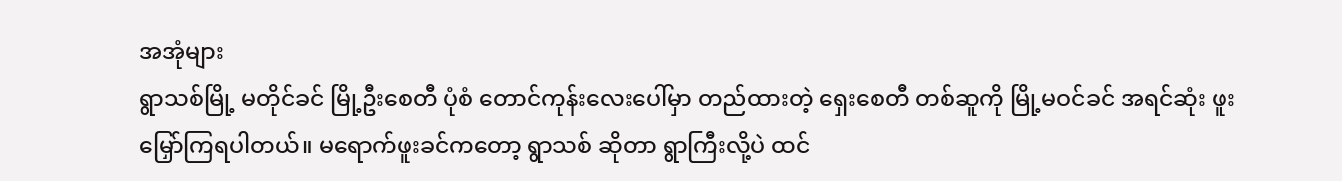အအုံများ
ရွာသစ်မြို့ မတိုင်ခင် မြို့ဦးစေတီ ပုံစံ တောင်ကုန်းလေးပေါ်မှာ တည်ထားတဲ့ ရှေးစေတီ တစ်ဆူကို မြို့မဝင်ခင် အရင်ဆုံး ဖူးမြှော်ကြရပါတယ်။ မရောက်ဖူးခင်ကတော့ ရွာသစ် ဆိုတာ ရွာကြီးလို့ပဲ ထင်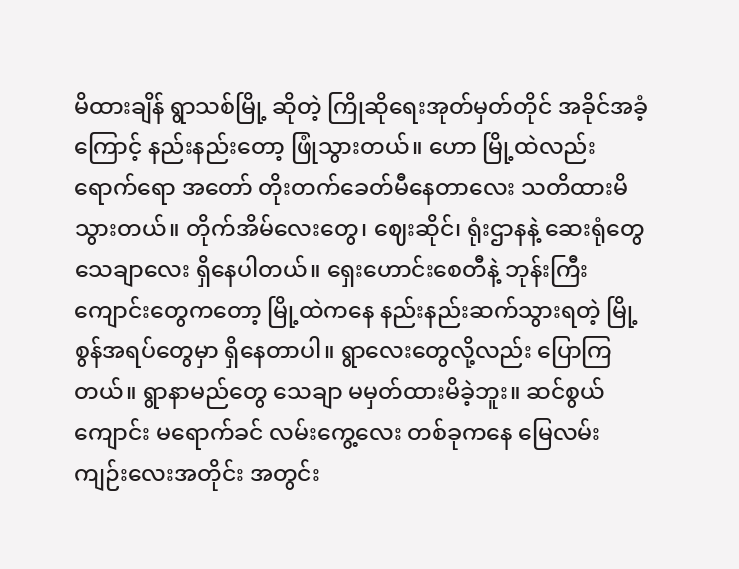မိထားချိန် ရွာသစ်မြို့ ဆိုတဲ့ ကြိုဆိုရေးအုတ်မှတ်တိုင် အခိုင်အခံ့ကြောင့် နည်းနည်းတော့ ဖြုံသွားတယ်။ ဟော မြို့ထဲလည်း ရောက်ရော အတော် တိုးတက်ခေတ်မီနေတာလေး သတိထားမိသွားတယ်။ တိုက်အိမ်လေးတွေ၊ ဈေးဆိုင်၊ ရုံးဌာနနဲ့ ဆေးရုံတွေ သေချာလေး ရှိနေပါတယ်။ ရှေးဟောင်းစေတီနဲ့ ဘုန်းကြီးကျောင်းတွေကတော့ မြို့ထဲကနေ နည်းနည်းဆက်သွားရတဲ့ မြို့စွန်အရပ်တွေမှာ ရှိနေတာပါ။ ရွာလေးတွေလို့လည်း ပြောကြတယ်။ ရွာနာမည်တွေ သေချာ မမှတ်ထားမိခဲ့ဘူး။ ဆင်စွယ်ကျောင်း မရောက်ခင် လမ်းကွေ့လေး တစ်ခုကနေ မြေလမ်းကျဉ်းလေးအတိုင်း အတွင်း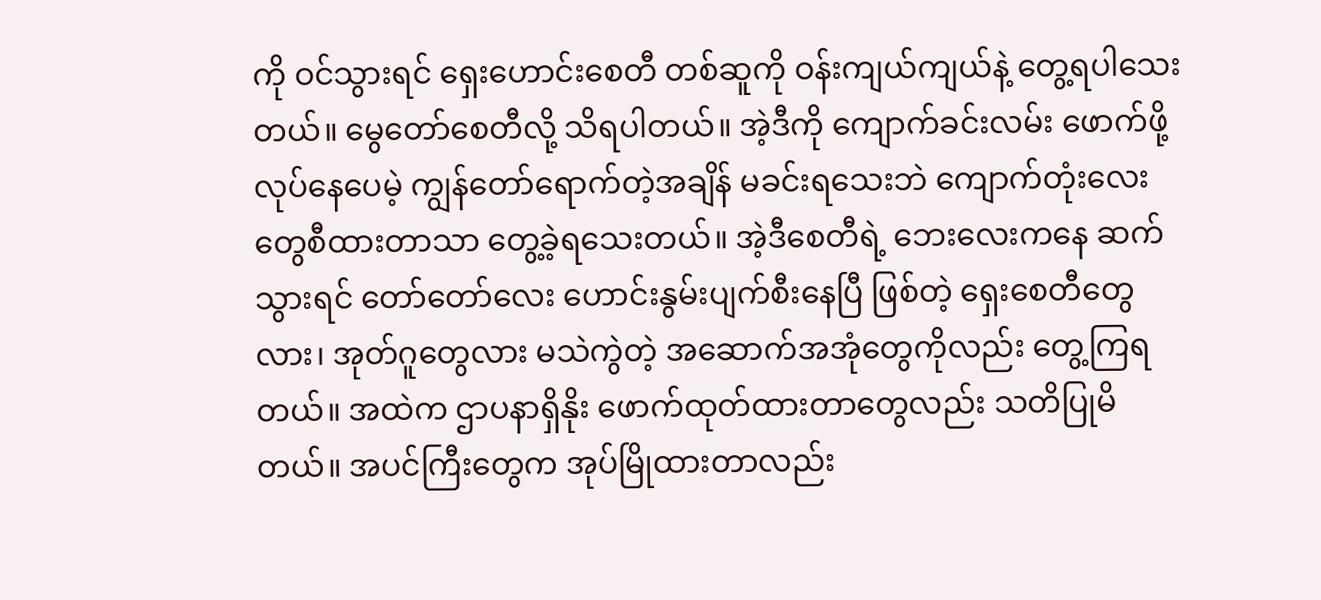ကို ဝင်သွားရင် ရှေးဟောင်းစေတီ တစ်ဆူကို ဝန်းကျယ်ကျယ်နဲ့ တွေ့ရပါသေးတယ်။ မွေတော်စေတီလို့ သိရပါတယ်။ အဲ့ဒီကို ကျောက်ခင်းလမ်း ဖောက်ဖို့ လုပ်နေပေမဲ့ ကျွန်တော်ရောက်တဲ့အချိန် မခင်းရသေးဘဲ ကျောက်တုံးလေးတွေစီထားတာသာ တွေ့ခဲ့ရသေးတယ်။ အဲ့ဒီစေတီရဲ့ ဘေးလေးကနေ ဆက်သွားရင် တော်တော်လေး ဟောင်းနွမ်းပျက်စီးနေပြီ ဖြစ်တဲ့ ရှေးစေတီတွေလား၊ အုတ်ဂူတွေလား မသဲကွဲတဲ့ အဆောက်အအုံတွေကိုလည်း တွေ့ကြရတယ်။ အထဲက ဌာပနာရှိနိုး ဖောက်ထုတ်ထားတာတွေလည်း သတိပြုမိတယ်။ အပင်ကြီးတွေက အုပ်မြိုထားတာလည်း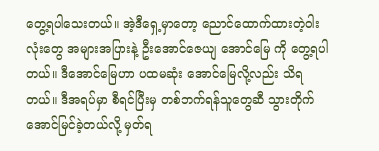တွေ့ရပါသေးတယ်။ အဲ့ဒီရှေ့မှာတော့ ညောင်ထောက်ထားတဲ့ဝါးလုံးတွေ အများအပြားနဲ့ ဦးအောင်ဇေယျ အောင်မြေ ကို တွေ့ရပါတယ်။ ဒီအောင်မြေဟာ ပထမဆုံး အောင်မြေလို့လည်း သိရတယ်။ ဒီအရပ်မှာ စီရင်ပြီးမှ တစ်ဘက်ရန်သူတွေဆီ သွားတိုက် အောင်မြင်ခဲ့တယ်လို့ မှတ်ရ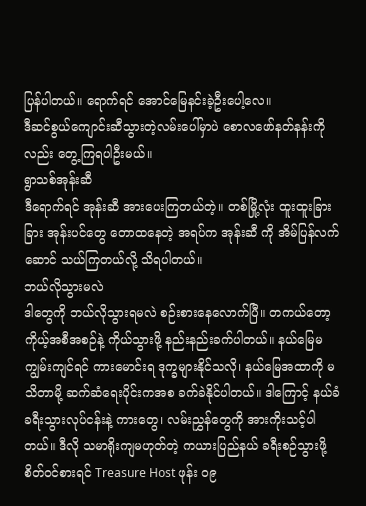ပြန်ပါတယ်။ ရောက်ရင် အောင်မြေနင်းခဲ့ဦးပေါ့လေ။
ဒီဆင်စွယ်ကျောင်းဆီသွားတဲ့လမ်းပေါ်မှာပဲ စောလဖော်နတ်နန်းကိုလည်း တွေ့ကြရပါဦးမယ်။
ရွာသစ်အုန်းဆီ
ဒီရောက်ရင် အုန်းဆီ အားပေးကြတယ်တဲ့။ တစ်မြို့လုံး ထူးထူးခြားခြား အုန်းပင်တွေ တောထနေတဲ့ အရပ်က အုန်းဆီ ကို အိမ်ပြန်လက်ဆောင် သယ်ကြတယ်လို့ သိရပါတယ်။
ဘယ်လိုသွားမလဲ
ဒါတွေကို ဘယ်လိုသွားရမလဲ စဉ်းစားနေလောက်ပြီ။ တကယ်တော့ ကိုယ့်အစီအစဉ်နဲ့ ကိုယ်သွားဖို့ နည်းနည်းခက်ပါတယ်။ နယ်မြေမကျွမ်းကျင်ရင် ကားမောင်းရ ဒုက္ခများနိုင်သလို၊ နယ်မြေအထာကို မသိတာမို့ ဆက်ဆံရေးပိုင်းကအစ ခက်ခဲနိုင်ပါတယ်။ ဒါကြောင့် နယ်ခံ ခရီးသွားလုပ်ငန်းနဲ့ ကားတွေ၊ လမ်းညွှန်တွေကို အားကိုးသင့်ပါတယ်။ ဒီလို သမာရိုးကျမဟုတ်တဲ့ ကယားပြည်နယ် ခရီးစဉ်သွားဖို့ စိတ်ဝင်စားရင် Treasure Host ဖုန်း ၀၉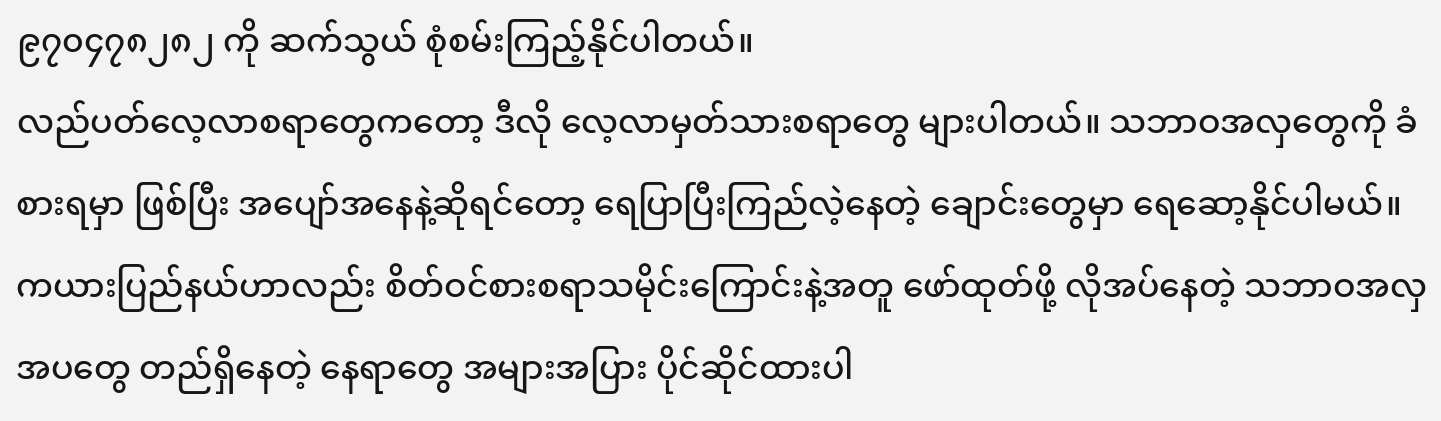၉၇၀၄၇၈၂၈၂ ကို ဆက်သွယ် စုံစမ်းကြည့်နိုင်ပါတယ်။
လည်ပတ်လေ့လာစရာတွေကတော့ ဒီလို လေ့လာမှတ်သားစရာတွေ များပါတယ်။ သဘာဝအလှတွေကို ခံစားရမှာ ဖြစ်ပြီး အပျော်အနေနဲ့ဆိုရင်တော့ ရေပြာပြီးကြည်လဲ့နေတဲ့ ချောင်းတွေမှာ ရေဆော့နိုင်ပါမယ်။ ကယားပြည်နယ်ဟာလည်း စိတ်ဝင်စားစရာသမိုင်းကြောင်းနဲ့အတူ ဖော်ထုတ်ဖို့ လိုအပ်နေတဲ့ သဘာဝအလှအပတွေ တည်ရှိနေတဲ့ နေရာတွေ အများအပြား ပိုင်ဆိုင်ထားပါ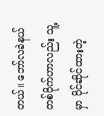တယ်။ ဘော်လခဲနယ် တစ်ဝိုက်ဟာလည်း သူ့မှာ ပိုင်ဆိုင်ထားတဲ့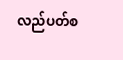လည်ပတ်စ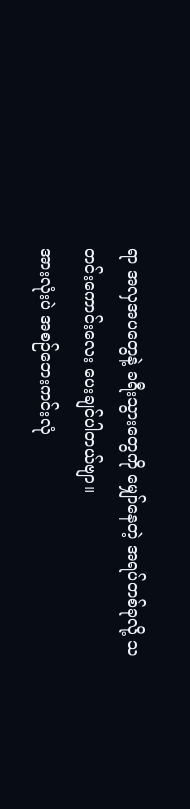ရာ အလှအပတွေနဲ့ ခရီးသွားတွေကို မျှော်နေတဲ့ အရပ်တစ်ခုလို့ သတင်းကောင်းလေး ပေးချင်ပါတယ်ဗျာ။
အားလုံးပဲ အစဉ်ဘေးကင်းလုံ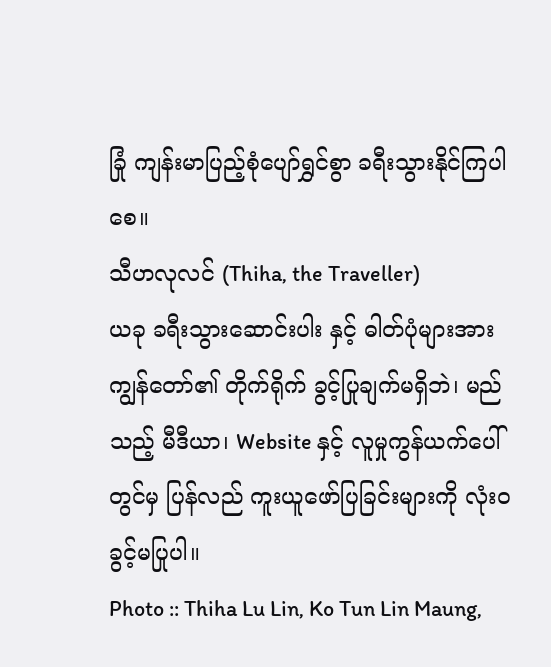ခြုံ ကျန်းမာပြည့်စုံပျော်ရွှင်စွာ ခရီးသွားနိုင်ကြပါစေ။
သီဟလုလင် (Thiha, the Traveller)
ယခု ခရီးသွားဆောင်းပါး နှင့် ဓါတ်ပုံများအား ကျွန်တော်၏ တိုက်ရိုက် ခွင့်ပြုချက်မရှိဘဲ၊ မည်သည့် မီဒီယာ၊ Website နှင့် လူမှုကွန်ယက်ပေါ်တွင်မှ ပြန်လည် ကူးယူဖော်ပြခြင်းများကို လုံးဝ ခွင့်မပြုပါ။
Photo :: Thiha Lu Lin, Ko Tun Lin Maung,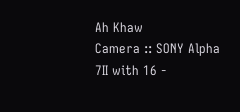Ah Khaw
Camera :: SONY Alpha 7II with 16 -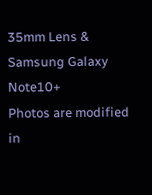35mm Lens & Samsung Galaxy Note10+
Photos are modified in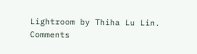Lightroom by Thiha Lu Lin.
Comments